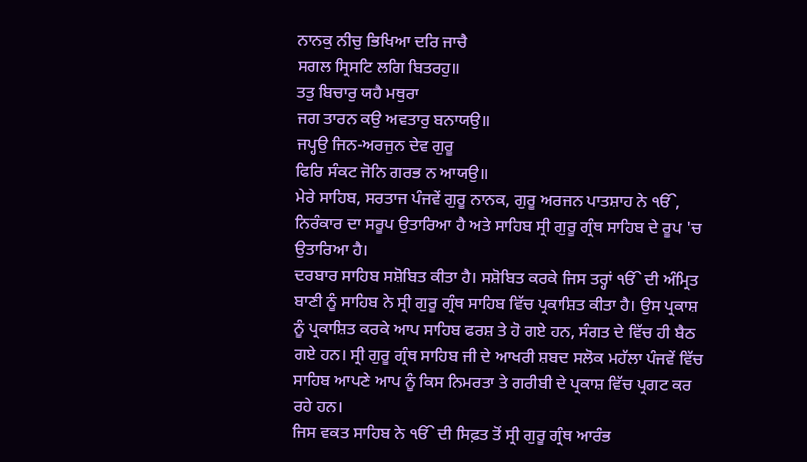ਨਾਨਕੁ ਨੀਚੁ ਭਿਖਿਆ ਦਰਿ ਜਾਚੈ
ਸਗਲ ਸ੍ਰਿਸਟਿ ਲਗਿ ਬਿਤਰਹੁ॥
ਤਤੁ ਬਿਚਾਰੁ ਯਹੈ ਮਥੁਰਾ
ਜਗ ਤਾਰਨ ਕਉ ਅਵਤਾਰੁ ਬਨਾਯਉ॥
ਜਪ੍ਹਉ ਜਿਨ-ਅਰਜੁਨ ਦੇਵ ਗੁਰੂ
ਫਿਰਿ ਸੰਕਟ ਜੋਨਿ ਗਰਭ ਨ ਆਯਉ॥
ਮੇਰੇ ਸਾਹਿਬ, ਸਰਤਾਜ ਪੰਜਵੇਂ ਗੁਰੂ ਨਾਨਕ, ਗੁਰੂ ਅਰਜਨ ਪਾਤਸ਼ਾਹ ਨੇ ੴ, ਨਿਰੰਕਾਰ ਦਾ ਸਰੂਪ ਉਤਾਰਿਆ ਹੈ ਅਤੇ ਸਾਹਿਬ ਸ੍ਰੀ ਗੁਰੂ ਗ੍ਰੰਥ ਸਾਹਿਬ ਦੇ ਰੂਪ 'ਚ ਉਤਾਰਿਆ ਹੈ।
ਦਰਬਾਰ ਸਾਹਿਬ ਸਸ਼ੋਬਿਤ ਕੀਤਾ ਹੈ। ਸਸ਼ੋਬਿਤ ਕਰਕੇ ਜਿਸ ਤਰ੍ਹਾਂ ੴ ਦੀ ਅੰਮ੍ਰਿਤ ਬਾਣੀ ਨੂੰ ਸਾਹਿਬ ਨੇ ਸ੍ਰੀ ਗੁਰੂ ਗ੍ਰੰਥ ਸਾਹਿਬ ਵਿੱਚ ਪ੍ਰਕਾਸ਼ਿਤ ਕੀਤਾ ਹੈ। ਉਸ ਪ੍ਰਕਾਸ਼ ਨੂੰ ਪ੍ਰਕਾਸ਼ਿਤ ਕਰਕੇ ਆਪ ਸਾਹਿਬ ਫਰਸ਼ ਤੇ ਹੋ ਗਏ ਹਨ, ਸੰਗਤ ਦੇ ਵਿੱਚ ਹੀ ਬੈਠ ਗਏ ਹਨ। ਸ੍ਰੀ ਗੁਰੂ ਗ੍ਰੰਥ ਸਾਹਿਬ ਜੀ ਦੇ ਆਖਰੀ ਸ਼ਬਦ ਸਲੋਕ ਮਹੱਲਾ ਪੰਜਵੇਂ ਵਿੱਚ ਸਾਹਿਬ ਆਪਣੇ ਆਪ ਨੂੰ ਕਿਸ ਨਿਮਰਤਾ ਤੇ ਗਰੀਬੀ ਦੇ ਪ੍ਰਕਾਸ਼ ਵਿੱਚ ਪ੍ਰਗਟ ਕਰ ਰਹੇ ਹਨ।
ਜਿਸ ਵਕਤ ਸਾਹਿਬ ਨੇ ੴ ਦੀ ਸਿਫ਼ਤ ਤੋਂ ਸ੍ਰੀ ਗੁਰੂ ਗ੍ਰੰਥ ਆਰੰਭ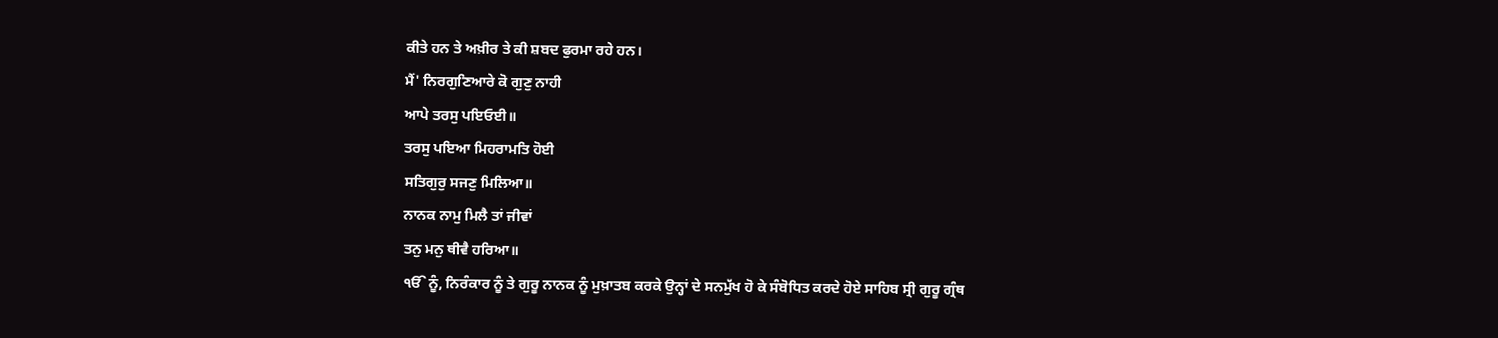ਕੀਤੇ ਹਨ ਤੇ ਅਖ਼ੀਰ ਤੇ ਕੀ ਸ਼ਬਦ ਫੁਰਮਾ ਰਹੇ ਹਨ।
ਮੈਂ' ਨਿਰਗੁਣਿਆਰੇ ਕੋ ਗੁਣੁ ਨਾਹੀ
ਆਪੇ ਤਰਸੁ ਪਇਓਈ॥
ਤਰਸੁ ਪਇਆ ਮਿਹਰਾਮਤਿ ਹੋਈ
ਸਤਿਗੁਰੁ ਸਜਣੁ ਮਿਲਿਆ॥
ਨਾਨਕ ਨਾਮੁ ਮਿਲੈ ਤਾਂ ਜੀਵਾਂ
ਤਨੁ ਮਨੁ ਥੀਵੈ ਹਰਿਆ॥
ੴ ਨੂੰ, ਨਿਰੰਕਾਰ ਨੂੰ ਤੇ ਗੁਰੂ ਨਾਨਕ ਨੂੰ ਮੁਖ਼ਾਤਬ ਕਰਕੇ ਉਨ੍ਹਾਂ ਦੇ ਸਨਮੁੱਖ ਹੋ ਕੇ ਸੰਬੋਧਿਤ ਕਰਦੇ ਹੋਏ ਸਾਹਿਬ ਸ੍ਰੀ ਗੁਰੂ ਗ੍ਰੰਥ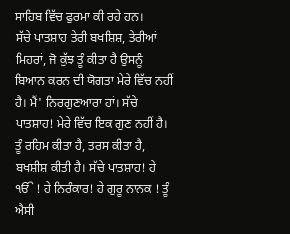ਸਾਹਿਬ ਵਿੱਚ ਫੁਰਮਾ ਕੀ ਰਹੇ ਹਨ।
ਸੱਚੇ ਪਾਤਸ਼ਾਹ ਤੇਰੀ ਬਖਸ਼ਿਸ਼, ਤੇਰੀਆਂ ਮਿਹਰਾਂ, ਜੋ ਕੁੱਝ ਤੂੰ ਕੀਤਾ ਹੈ ਉਸਨੂੰ ਬਿਆਨ ਕਰਨ ਦੀ ਯੋਗਤਾ ਮੇਰੇ ਵਿੱਚ ਨਹੀਂ ਹੈ। ਮੈਂ' ਨਿਰਗੁਣਆਰਾ ਹਾਂ। ਸੱਚੇ ਪਾਤਸ਼ਾਹ! ਮੇਰੇ ਵਿੱਚ ਇਕ ਗੁਣ ਨਹੀਂ ਹੈ। ਤੂੰ ਰਹਿਮ ਕੀਤਾ ਹੈ, ਤਰਸ ਕੀਤਾ ਹੈ, ਬਖਸ਼ੀਸ਼ ਕੀਤੀ ਹੈ। ਸੱਚੇ ਪਾਤਸ਼ਾਹ! ਹੇ ੴ ! ਹੇ ਨਿਰੰਕਾਰ! ਹੇ ਗੁਰੂ ਨਾਨਕ ! ਤੂੰ ਐਸੀ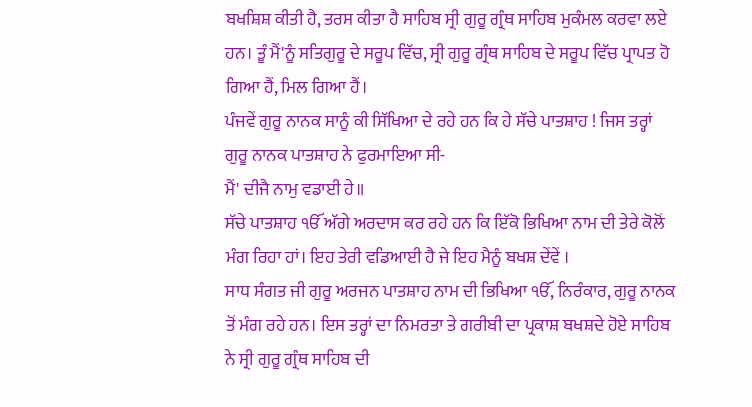ਬਖਸ਼ਿਸ਼ ਕੀਤੀ ਹੈ, ਤਰਸ ਕੀਤਾ ਹੈ ਸਾਹਿਬ ਸ੍ਰੀ ਗੁਰੂ ਗ੍ਰੰਥ ਸਾਹਿਬ ਮੁਕੰਮਲ ਕਰਵਾ ਲਏ ਹਨ। ਤੂੰ ਮੈਂ'ਨੂੰ ਸਤਿਗੁਰੂ ਦੇ ਸਰੂਪ ਵਿੱਚ, ਸ੍ਰੀ ਗੁਰੂ ਗ੍ਰੰਥ ਸਾਹਿਬ ਦੇ ਸਰੂਪ ਵਿੱਚ ਪ੍ਰਾਪਤ ਹੋ ਗਿਆ ਹੈਂ, ਮਿਲ ਗਿਆ ਹੈਂ।
ਪੰਜਵੇਂ ਗੁਰੂ ਨਾਨਕ ਸਾਨੂੰ ਕੀ ਸਿੱਖਿਆ ਦੇ ਰਹੇ ਹਨ ਕਿ ਹੇ ਸੱਚੇ ਪਾਤਸ਼ਾਹ ! ਜਿਸ ਤਰ੍ਹਾਂ ਗੁਰੂ ਨਾਨਕ ਪਾਤਸ਼ਾਹ ਨੇ ਫੁਰਮਾਇਆ ਸੀ-
ਮੈਂ' ਦੀਜੈ ਨਾਮੁ ਵਡਾਈ ਹੇ॥
ਸੱਚੇ ਪਾਤਸ਼ਾਹ ੴ ਅੱਗੇ ਅਰਦਾਸ ਕਰ ਰਹੇ ਹਨ ਕਿ ਇੱਕੋ ਭਿਖਿਆ ਨਾਮ ਦੀ ਤੇਰੇ ਕੋਲੋਂ ਮੰਗ ਰਿਹਾ ਹਾਂ। ਇਹ ਤੇਰੀ ਵਡਿਆਈ ਹੈ ਜੇ ਇਹ ਮੈਨੂੰ ਬਖਸ਼ ਦੇਂਵੇਂ ।
ਸਾਧ ਸੰਗਤ ਜੀ ਗੁਰੂ ਅਰਜਨ ਪਾਤਸ਼ਾਹ ਨਾਮ ਦੀ ਭਿਖਿਆ ੴ, ਨਿਰੰਕਾਰ, ਗੁਰੂ ਨਾਨਕ ਤੋਂ ਮੰਗ ਰਹੇ ਹਨ। ਇਸ ਤਰ੍ਹਾਂ ਦਾ ਨਿਮਰਤਾ ਤੇ ਗਰੀਬੀ ਦਾ ਪ੍ਰਕਾਸ਼ ਬਖਸ਼ਦੇ ਹੋਏ ਸਾਹਿਬ ਨੇ ਸ੍ਰੀ ਗੁਰੂ ਗ੍ਰੰਥ ਸਾਹਿਬ ਦੀ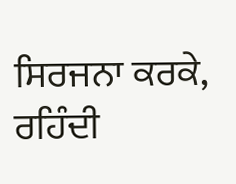ਸਿਰਜਨਾ ਕਰਕੇ, ਰਹਿੰਦੀ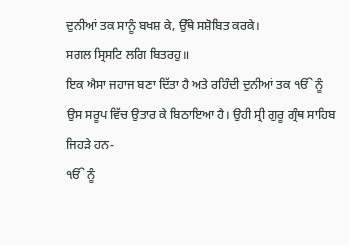ਦੁਨੀਆਂ ਤਕ ਸਾਨੂੰ ਬਖਸ਼ ਕੇ, ਉੱਥੇ ਸਸ਼ੋਬਿਤ ਕਰਕੇ।
ਸਗਲ ਸ੍ਰਿਸਟਿ ਲਗਿ ਬਿਤਰਹੁ॥
ਇਕ ਐਸਾ ਜਹਾਜ ਬਣਾ ਦਿੱਤਾ ਹੈ ਅਤੇ ਰਹਿੰਦੀ ਦੁਨੀਆਂ ਤਕ ੴ ਨੂੰ ਉਸ ਸਰੂਪ ਵਿੱਚ ਉਤਾਰ ਕੇ ਬਿਠਾਇਆ ਹੈ। ਉਹੀ ਸ੍ਰੀ ਗੁਰੂ ਗ੍ਰੰਥ ਸਾਹਿਬ ਜਿਹੜੇ ਹਨ-
ੴ ਨੂੰ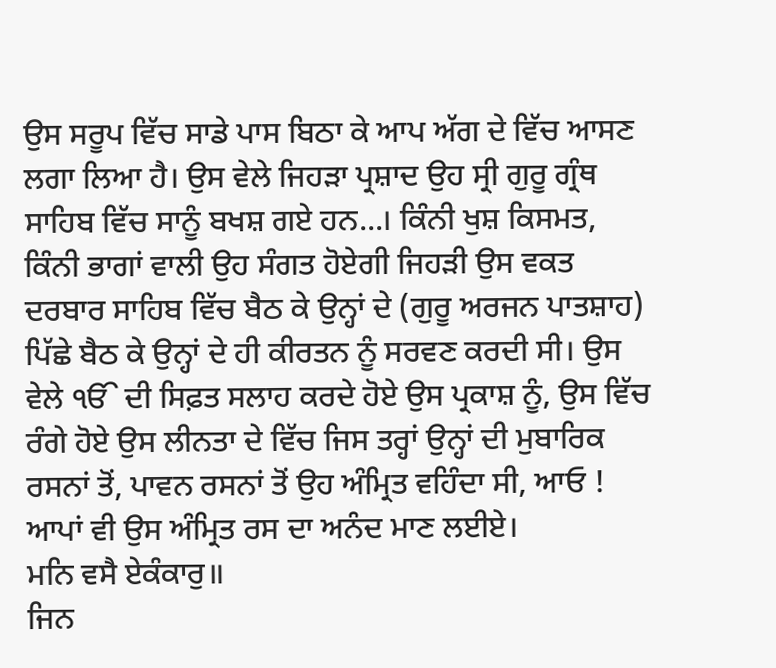ਉਸ ਸਰੂਪ ਵਿੱਚ ਸਾਡੇ ਪਾਸ ਬਿਠਾ ਕੇ ਆਪ ਅੱਗ ਦੇ ਵਿੱਚ ਆਸਣ ਲਗਾ ਲਿਆ ਹੈ। ਉਸ ਵੇਲੇ ਜਿਹੜਾ ਪ੍ਰਸ਼ਾਦ ਉਹ ਸ੍ਰੀ ਗੁਰੂ ਗ੍ਰੰਥ ਸਾਹਿਬ ਵਿੱਚ ਸਾਨੂੰ ਬਖਸ਼ ਗਏ ਹਨ...। ਕਿੰਨੀ ਖੁਸ਼ ਕਿਸਮਤ, ਕਿੰਨੀ ਭਾਗਾਂ ਵਾਲੀ ਉਹ ਸੰਗਤ ਹੋਏਗੀ ਜਿਹੜੀ ਉਸ ਵਕਤ ਦਰਬਾਰ ਸਾਹਿਬ ਵਿੱਚ ਬੈਠ ਕੇ ਉਨ੍ਹਾਂ ਦੇ (ਗੁਰੂ ਅਰਜਨ ਪਾਤਸ਼ਾਹ) ਪਿੱਛੇ ਬੈਠ ਕੇ ਉਨ੍ਹਾਂ ਦੇ ਹੀ ਕੀਰਤਨ ਨੂੰ ਸਰਵਣ ਕਰਦੀ ਸੀ। ਉਸ ਵੇਲੇ ੴ ਦੀ ਸਿਫ਼ਤ ਸਲਾਹ ਕਰਦੇ ਹੋਏ ਉਸ ਪ੍ਰਕਾਸ਼ ਨੂੰ, ਉਸ ਵਿੱਚ ਰੰਗੇ ਹੋਏ ਉਸ ਲੀਨਤਾ ਦੇ ਵਿੱਚ ਜਿਸ ਤਰ੍ਹਾਂ ਉਨ੍ਹਾਂ ਦੀ ਮੁਬਾਰਿਕ ਰਸਨਾਂ ਤੋਂ, ਪਾਵਨ ਰਸਨਾਂ ਤੋਂ ਉਹ ਅੰਮ੍ਰਿਤ ਵਹਿੰਦਾ ਸੀ, ਆਓ ! ਆਪਾਂ ਵੀ ਉਸ ਅੰਮ੍ਰਿਤ ਰਸ ਦਾ ਅਨੰਦ ਮਾਣ ਲਈਏ।
ਮਨਿ ਵਸੈ ਏਕੰਕਾਰੁ॥
ਜਿਨ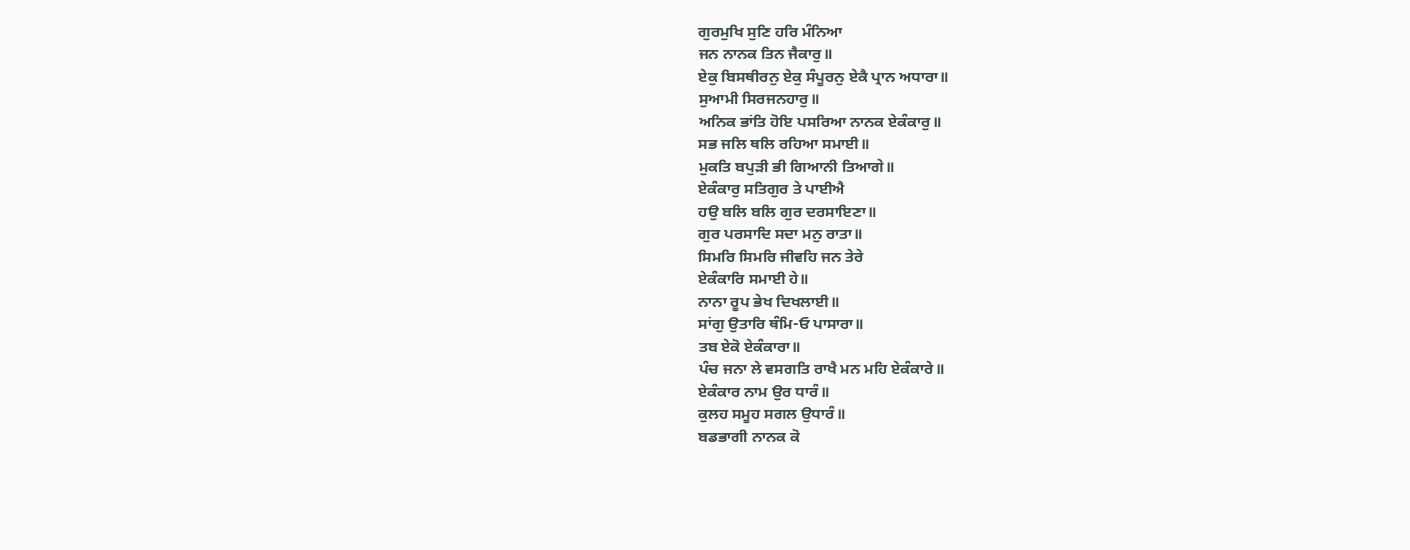ਗੁਰਮੁਖਿ ਸੁਣਿ ਹਰਿ ਮੰਨਿਆ
ਜਨ ਨਾਨਕ ਤਿਨ ਜੈਕਾਰੁ॥
ਏਕੁ ਬਿਸਥੀਰਨੁ ਏਕੁ ਸੰਪੂਰਨੁ ਏਕੈ ਪ੍ਰਾਨ ਅਧਾਰਾ॥
ਸੁਆਮੀ ਸਿਰਜਨਹਾਰੁ॥
ਅਨਿਕ ਭਾਂਤਿ ਹੋਇ ਪਸਰਿਆ ਨਾਨਕ ਏਕੰਕਾਰੁ॥
ਸਭ ਜਲਿ ਥਲਿ ਰਹਿਆ ਸਮਾਈ॥
ਮੁਕਤਿ ਬਪੁੜੀ ਭੀ ਗਿਆਨੀ ਤਿਆਗੇ॥
ਏਕੰਕਾਰੁ ਸਤਿਗੁਰ ਤੇ ਪਾਈਐ
ਹਉ ਬਲਿ ਬਲਿ ਗੁਰ ਦਰਸਾਇਣਾ॥
ਗੁਰ ਪਰਸਾਦਿ ਸਦਾ ਮਨੁ ਰਾਤਾ॥
ਸਿਮਰਿ ਸਿਮਰਿ ਜੀਵਹਿ ਜਨ ਤੇਰੇ
ਏਕੰਕਾਰਿ ਸਮਾਈ ਹੇ॥
ਨਾਨਾ ਰੂਪ ਭੇਖ ਦਿਖਲਾਈ॥
ਸਾਂਗੁ ਉਤਾਰਿ ਥੰਮਿ-ਓ ਪਾਸਾਰਾ॥
ਤਬ ਏਕੋ ਏਕੰਕਾਰਾ॥
ਪੰਚ ਜਨਾ ਲੇ ਵਸਗਤਿ ਰਾਖੈ ਮਨ ਮਹਿ ਏਕੰਕਾਰੇ॥
ਏਕੰਕਾਰ ਨਾਮ ਉਰ ਧਾਰੰ॥
ਕੁਲਹ ਸਮੂਹ ਸਗਲ ਉਧਾਰੰ॥
ਬਡਭਾਗੀ ਨਾਨਕ ਕੋ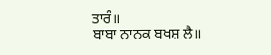ਤਾਰੰ॥
ਬਾਬਾ ਨਾਨਕ ਬਖਸ਼ ਲੈ॥